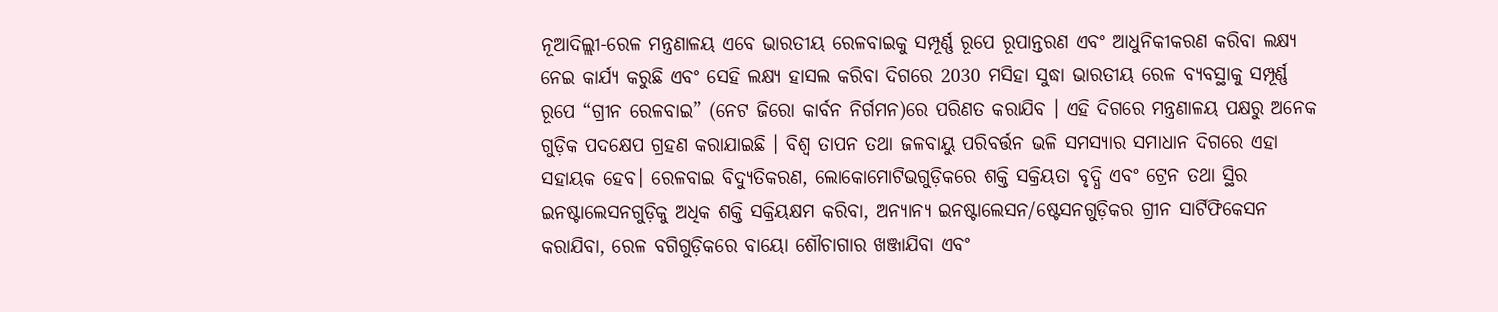ନୂଆଦିଲ୍ଲୀ-ରେଳ ମନ୍ତ୍ରଣାଳୟ ଏବେ ଭାରତୀୟ ରେଳବାଇକୁ ସମ୍ପୂର୍ଣ୍ଣ ରୂପେ ରୂପାନ୍ତରଣ ଏବଂ ଆଧୁନିକୀକରଣ କରିବା ଲକ୍ଷ୍ୟ ନେଇ କାର୍ଯ୍ୟ କରୁଛି ଏବଂ ସେହି ଲକ୍ଷ୍ୟ ହାସଲ କରିବା ଦିଗରେ 2030 ମସିହା ସୁଦ୍ଧା ଭାରତୀୟ ରେଳ ବ୍ୟବସ୍ଥାକୁ ସମ୍ପୂର୍ଣ୍ଣ ରୂପେ “ଗ୍ରୀନ ରେଳବାଇ” (ନେଟ ଜିରୋ କାର୍ବନ ନିର୍ଗମନ)ରେ ପରିଣତ କରାଯିବ । ଏହି ଦିଗରେ ମନ୍ତ୍ରଣାଳୟ ପକ୍ଷରୁ ଅନେକ ଗୁଡ଼ିକ ପଦକ୍ଷେପ ଗ୍ରହଣ କରାଯାଇଛି । ବିଶ୍ୱ ତାପନ ତଥା ଜଳବାୟୁ ପରିବର୍ତ୍ତନ ଭଳି ସମସ୍ୟାର ସମାଧାନ ଦିଗରେ ଏହା ସହାୟକ ହେବ। ରେଳବାଇ ବିଦ୍ୟୁତିକରଣ, ଲୋକୋମୋଟିଭଗୁଡ଼ିକରେ ଶକ୍ତି ସକ୍ରିୟତା ବୃଦ୍ଧି ଏବଂ ଟ୍ରେନ ତଥା ସ୍ଥିର ଇନଷ୍ଟାଲେସନଗୁଡ଼ିକୁ ଅଧିକ ଶକ୍ତି ସକ୍ରିୟକ୍ଷମ କରିବା, ଅନ୍ୟାନ୍ୟ ଇନଷ୍ଟାଲେସନ/ଷ୍ଟେସନଗୁଡ଼ିକର ଗ୍ରୀନ ସାର୍ଟିଫିକେସନ କରାଯିବା, ରେଳ ବଗିଗୁଡ଼ିକରେ ବାୟୋ ଶୌଚାଗାର ଖଞ୍ଜାଯିବା ଏବଂ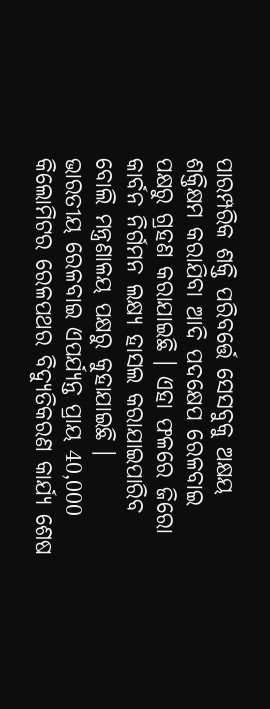ପାରମ୍ପରିକ ଶକ୍ତି ପରିବର୍ତ୍ତେ ସେସବୁକୁ ଅକ୍ଷୟ ଶକ୍ତିକ୍ଷମ କରାଯିବା ଆଦି ପଦକ୍ଷେପ ରେଳବାଇ ପକ୍ଷରୁ ଗ୍ରହଣ କରାଯାଇଛି । ଏହା ଫଳରେ ଜିରୋ କାର୍ବନ ନିର୍ଗମନ ଲକ୍ଷ୍ୟ ହାସଲ କରାଯାଇପାରିବ ବୋଲି ମନ୍ତ୍ରଣାଳୟ ପକ୍ଷରୁ କୁହାଯାଇଛି ।
ଭାରତୀୟ ରେଳବାଇ ଏପର୍ଯ୍ୟନ୍ତ ପ୍ରାୟ 40,000 କିଲୋମିଟର ରେଳପଥର ବିଦ୍ୟୁତିକରଣ କାର୍ଯ୍ୟ ଶେଷ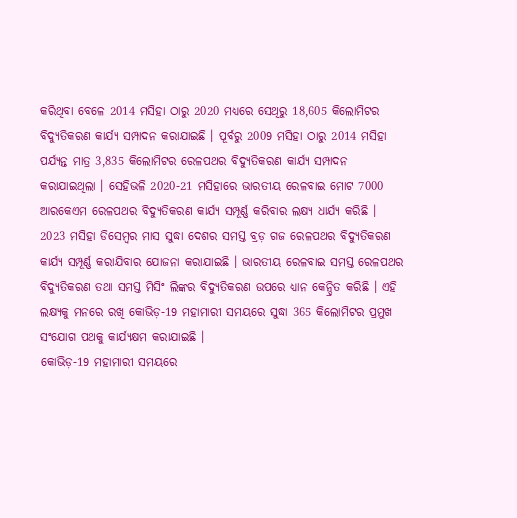କରିଥିବା ବେଳେ 2014 ମସିହା ଠାରୁ 2020 ମଧ୍ୟରେ ସେଥିରୁ 18,605 କିଲୋମିଟର ବିଦ୍ୟୁତିକରଣ କାର୍ଯ୍ୟ ସମ୍ପାଦନ କରାଯାଇଛି । ପୂର୍ବରୁ 2009 ମସିହା ଠାରୁ 2014 ମସିହା ପର୍ଯ୍ୟନ୍ତ ମାତ୍ର 3,835 କିଲୋମିଟର ରେଳପଥର ବିଦ୍ୟୁତିକରଣ କାର୍ଯ୍ୟ ସମ୍ପାଦନ କରାଯାଇଥିଲା । ସେହିଭଳି 2020-21 ମସିହାରେ ଭାରତୀୟ ରେଳବାଇ ମୋଟ 7000 ଆରକେଏମ ରେଳପଥର ବିଦ୍ୟୁତିକରଣ କାର୍ଯ୍ୟ ସମ୍ପୂର୍ଣ୍ଣ କରିବାର ଲକ୍ଷ୍ୟ ଧାର୍ଯ୍ୟ କରିଛି । 2023 ମସିହା ଡିସେମ୍ବର ମାସ ସୁଦ୍ଧା ଦେଶର ସମସ୍ତ ବ୍ରଡ଼ ଗଜ ରେଳପଥର ବିଦ୍ୟୁତିକରଣ କାର୍ଯ୍ୟ ସମ୍ପୂର୍ଣ୍ଣ କରାଯିବାର ଯୋଜନା କରାଯାଇଛି । ଭାରତୀୟ ରେଳବାଇ ସମସ୍ତ ରେଳପଥର ବିଦ୍ୟୁତିକରଣ ତଥା ସମସ୍ତ ମିସିଂ ଲିଙ୍କର ବିଦ୍ୟୁତିକରଣ ଉପରେ ଧ୍ୟାନ କେନ୍ଦ୍ରିତ କରିଛି । ଏହି ଲକ୍ଷ୍ୟକୁ ମନରେ ରଖି କୋଭିଡ଼-19 ମହାମାରୀ ସମୟରେ ସୁଦ୍ଧା 365 କିଲୋମିଟର ପ୍ରମୁଖ ସଂଯୋଗ ପଥକୁ କାର୍ଯ୍ୟକ୍ଷମ କରାଯାଇଛି ।
କୋଭିଡ଼-19 ମହାମାରୀ ସମୟରେ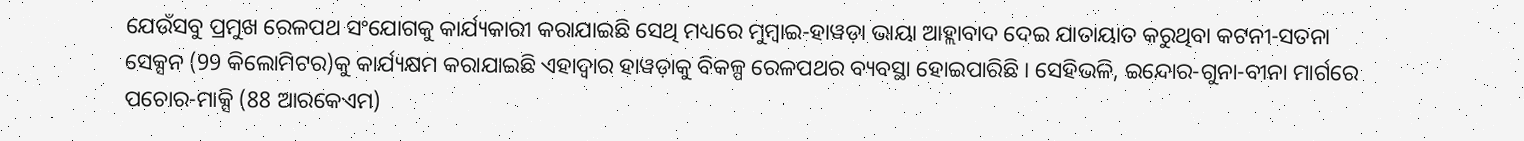ଯେଉଁସବୁ ପ୍ରମୁଖ ରେଳପଥ ସଂଯୋଗକୁ କାର୍ଯ୍ୟକାରୀ କରାଯାଇଛି ସେଥି ମଧ୍ୟରେ ମୁମ୍ବାଇ-ହାୱଡ଼ା ଭାୟା ଆହ୍ଲାବାଦ ଦେଇ ଯାତାୟାତ କରୁଥିବା କଟନୀ-ସତନା ସେକ୍ସନ (99 କିଲୋମିଟର)କୁ କାର୍ଯ୍ୟକ୍ଷମ କରାଯାଇଛି ଏହାଦ୍ୱାର ହାୱଡ଼ାକୁ ବିକଳ୍ପ ରେଳପଥର ବ୍ୟବସ୍ଥା ହୋଇପାରିଛି । ସେହିଭଳି, ଇନ୍ଦୋର-ଗୁନା-ବୀନା ମାର୍ଗରେ ପଚୋର-ମାକ୍ସି (88 ଆରକେଏମ)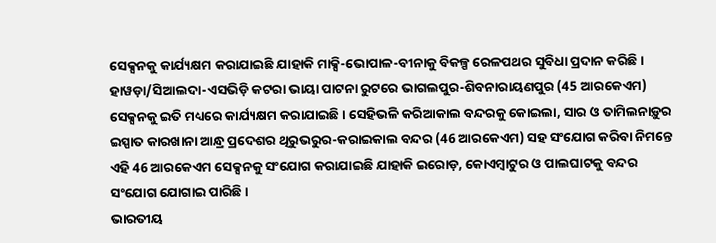ସେକ୍ସନକୁ କାର୍ଯ୍ୟକ୍ଷମ କରାଯାଇଛି ଯାହାକି ମାକ୍ସି-ଭୋପାଳ-ବୀନାକୁ ବିକଳ୍ପ ରେଳପଥର ସୁବିଧା ପ୍ରଦାନ କରିଛି । ହାୱଡ଼ା/ସିଆଲଦା-ଏସଭିଡ଼ି କଟରା ଭାୟା ପାଟନା ରୁଟରେ ଭାଗଲପୁର-ଶିବନାରାୟଣପୁର (45 ଆରକେଏମ) ସେକ୍ସନକୁ ଇତି ମଧ୍ୟରେ କାର୍ଯ୍ୟକ୍ଷମ କରାଯାଇଛି । ସେହିଭଳି କରିଆକାଲ ବନ୍ଦରକୁ କୋଇଲା, ସାର ଓ ତାମିଲନାଡ଼ୁର ଇସ୍ପାତ କାରଖାନା ଆନ୍ଧ୍ର ପ୍ରଦେଶର ଥିରୁଭରୁର-କରାଇକାଲ ବନ୍ଦର (46 ଆରକେଏମ) ସହ ସଂଯୋଗ କରିବା ନିମନ୍ତେ ଏହି 46 ଆରକେଏମ ସେକ୍ସନକୁ ସଂଯୋଗ କରାଯାଇଛି ଯାହାକି ଇରୋଡ଼, କୋଏମ୍ବାଟୁର ଓ ପାଲଘାଟକୁ ବନ୍ଦର ସଂଯୋଗ ଯୋଗାଇ ପାରିଛି ।
ଭାରତୀୟ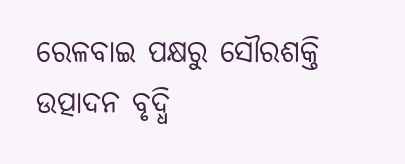ରେଳବାଇ ପକ୍ଷରୁ ସୌରଶକ୍ତି ଉତ୍ପାଦନ ବୃଦ୍ଧି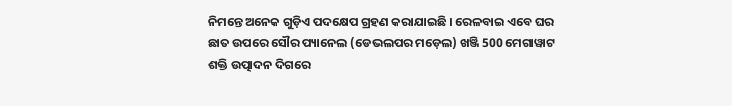ନିମନ୍ତେ ଅନେକ ଗୁଡ଼ିଏ ପଦକ୍ଷେପ ଗ୍ରହଣ କରାଯାଇଛି । ରେଳବାଇ ଏବେ ଘର ଛାତ ଉପରେ ସୌର ପ୍ୟାନେଲ (ଡେଭଲପର ମଡ଼େଲ) ଖଞ୍ଜି 500 ମେଗାୱାଟ ଶକ୍ତି ଉତ୍ପାଦନ ଦିଗରେ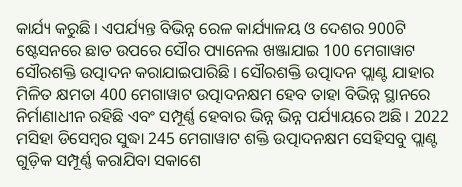କାର୍ଯ୍ୟ କରୁଛି । ଏପର୍ଯ୍ୟନ୍ତ ବିଭିନ୍ନ ରେଳ କାର୍ଯ୍ୟାଳୟ ଓ ଦେଶର 900ଟି ଷ୍ଟେସନରେ ଛାତ ଉପରେ ସୌର ପ୍ୟାନେଲ ଖଞ୍ଜାଯାଇ 100 ମେଗାୱାଟ ସୌରଶକ୍ତି ଉତ୍ପାଦନ କରାଯାଇପାରିଛି । ସୌରଶକ୍ତି ଉତ୍ପାଦନ ପ୍ଲାଣ୍ଟ ଯାହାର ମିଳିତ କ୍ଷମତା 400 ମେଗାୱାଟ ଉତ୍ପାଦନକ୍ଷମ ହେବ ତାହା ବିଭିନ୍ନ ସ୍ଥାନରେ ନିର୍ମାଣାଧୀନ ରହିଛି ଏବଂ ସମ୍ପୂର୍ଣ୍ଣ ହେବାର ଭିନ୍ନ ଭିନ୍ନ ପର୍ଯ୍ୟାୟରେ ଅଛି । 2022 ମସିହା ଡିସେମ୍ବର ସୁଦ୍ଧା 245 ମେଗାୱାଟ ଶକ୍ତି ଉତ୍ପାଦନକ୍ଷମ ସେହିସବୁ ପ୍ଲାଣ୍ଟ ଗୁଡ଼ିକ ସମ୍ପୂର୍ଣ୍ଣ କରାଯିବା ସକାଶେ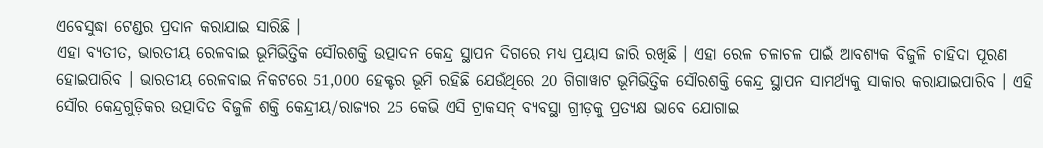ଏବେସୁଦ୍ଧା ଟେଣ୍ଡର ପ୍ରଦାନ କରାଯାଇ ସାରିଛି ।
ଏହା ବ୍ୟତୀତ, ଭାରତୀୟ ରେଳବାଇ ଭୂମିଭିତ୍ତିକ ସୌରଶକ୍ତି ଉତ୍ପାଦନ କେନ୍ଦ୍ର ସ୍ଥାପନ ଦିଗରେ ମଧ୍ୟ ପ୍ରୟାସ ଜାରି ରଖିଛି । ଏହା ରେଳ ଚଳାଚଳ ପାଇଁ ଆବଶ୍ୟକ ବିଜୁଳି ଚାହିଦା ପୂରଣ ହୋଇପାରିବ । ଭାରତୀୟ ରେଳବାଇ ନିକଟରେ 51,000 ହେକ୍ଟର ଭୂମି ରହିଛି ଯେଉଁଥିରେ 20 ଗିଗାୱାଟ ଭୂମିଭିତ୍ତିକ ସୌରଶକ୍ତି କେନ୍ଦ୍ର ସ୍ଥାପନ ସାମର୍ଥ୍ୟକୁ ସାକାର କରାଯାଇପାରିବ । ଏହି ସୌର କେନ୍ଦ୍ରଗୁଡ଼ିକର ଉତ୍ପାଦିତ ବିଜୁଳି ଶକ୍ତି କେନ୍ଦ୍ରୀୟ/ରାଜ୍ୟର 25 କେଭି ଏସି ଟ୍ରାକସନ୍ ବ୍ୟବସ୍ଥା ଗ୍ରୀଡ଼କୁ ପ୍ରତ୍ୟକ୍ଷ ଭାବେ ଯୋଗାଇ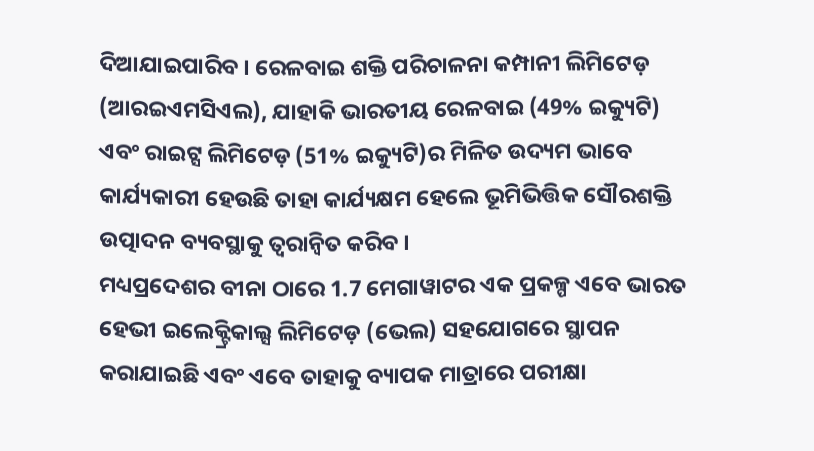ଦିଆଯାଇପାରିବ । ରେଳବାଇ ଶକ୍ତି ପରିଚାଳନା କମ୍ପାନୀ ଲିମିଟେଡ଼ (ଆରଇଏମସିଏଲ), ଯାହାକି ଭାରତୀୟ ରେଳବାଇ (49% ଇକ୍ୟୁଟି) ଏବଂ ରାଇଟ୍ସ ଲିମିଟେଡ଼ (51% ଇକ୍ୟୁଟି)ର ମିଳିତ ଉଦ୍ୟମ ଭାବେ କାର୍ଯ୍ୟକାରୀ ହେଉଛି ତାହା କାର୍ଯ୍ୟକ୍ଷମ ହେଲେ ଭୂମିଭିତ୍ତିକ ସୌରଶକ୍ତି ଉତ୍ପାଦନ ବ୍ୟବସ୍ଥାକୁ ତ୍ୱରାନ୍ୱିତ କରିବ ।
ମଧ୍ୟପ୍ରଦେଶର ବୀନା ଠାରେ 1.7 ମେଗାୱାଟର ଏକ ପ୍ରକଳ୍ପ ଏବେ ଭାରତ ହେଭୀ ଇଲେକ୍ଟ୍ରିକାଲ୍ସ ଲିମିଟେଡ଼ (ଭେଲ) ସହଯୋଗରେ ସ୍ଥାପନ କରାଯାଇଛି ଏବଂ ଏବେ ତାହାକୁ ବ୍ୟାପକ ମାତ୍ରାରେ ପରୀକ୍ଷା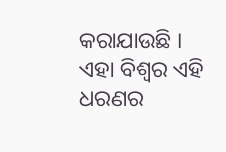କରାଯାଉଛି । ଏହା ବିଶ୍ୱର ଏହି ଧରଣର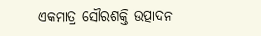ଏକମାତ୍ର ସୌରଶକ୍ତି ଉତ୍ପାଦନ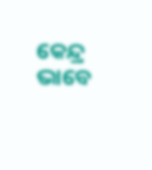କେନ୍ଦ୍ର ଭାବେ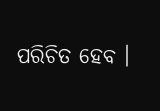ପରିଚିତ ହେବ ।